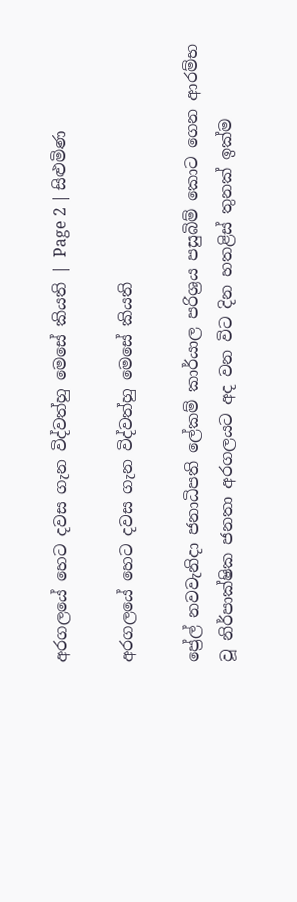අරගලයේ හෙට දවස ගැන විද්වත්හු මෙසේ කියති | Page 2 | සිළුමිණ

අරගලයේ හෙට දවස ගැන විද්වත්හු මෙසේ කියති

ප්‍රේල් නවවැනිදා ජනාධිපති ලේකම් කාර්යාල පරිශ්‍රය පසුබිම් කොට ගෙන ආරම්භ වූ නිර්පාක්ෂික ජනතා අරගලයට අද වන විට දින හතළිස් තුනක් ඉක්ම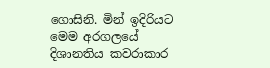ගොසිනි. මින් ඉදිරියට මෙම අරගලයේ දිශානතිය කවරාකාර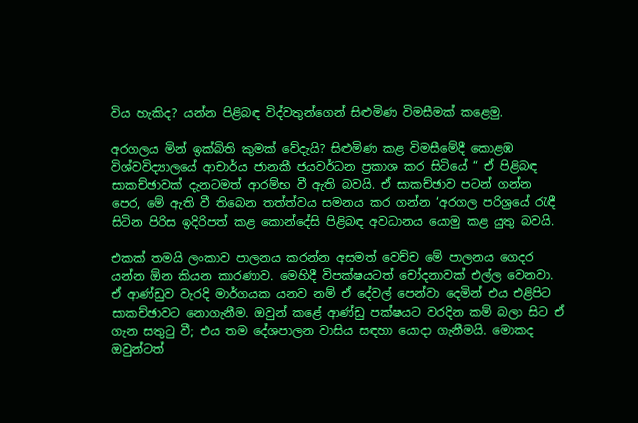විය හැකිද? යන්න පිළිබඳ විද්වතුන්ගෙන් සිළුමිණ විමසීමක් කළෙමු.

අරගලය මින් ඉක්බිති කුමක් වේදැයි? සිළුමිණ කළ විමසීමේදී කොළඹ විශ්වවිද්‍යාලයේ ආචාර්ය ජානකී ජයවර්ධන ප්‍රකාශ කර සිටියේ “ ඒ පිළිබඳ සාකච්ඡාවක් දැනටමත් ආරම්භ වී ඇති බවයි. ඒ සාකච්ඡාව පටන් ගන්න පෙර, මේ ඇති වී තිබෙන තත්ත්වය සමනය කර ගන්න ‘අරගල පරිශ්‍රයේ රැඳී සිටින පිරිස ඉදිරිපත් කළ කොන්දේසි පිළිබඳ අවධානය යොමු කළ යුතු බවයි.

එකක් තමයි ලංකාව පාලනය කරන්න අසමත් වෙච්ච මේ පාලනය ගෙදර යන්න ඕන කියන කාරණාව. මෙහිදී විපක්ෂයටත් චෝදනාවක් එල්ල වෙනවා. ඒ ආණ්ඩුව වැරදි මාර්ගයක යනව නම් ඒ දේවල් පෙන්වා දෙමින් එය එළිපිට සාකච්ඡාවට නොගැනීම. ඔවුන් කළේ ආණ්ඩු පක්ෂයට වරදින කම් බලා සිට ඒ ගැන සතුටු වී; එය තම දේශපාලන වාසිය සඳහා යොදා ගැනීමයි. මොකද ඔවුන්ටත්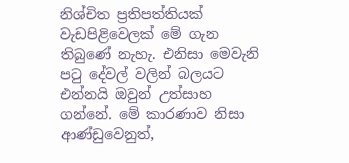නිශ්චිත ප්‍රතිපත්තියක් වැඩපිළිවෙලක් මේ ගැන තිබුණේ නැහැ. එනිසා මෙවැනි පටු දේවල් වලින් බලයට එන්නයි ඔවුන් උත්සාහ ගන්නේ. මේ කාරණාව නිසා ආණ්ඩුවෙනුත්,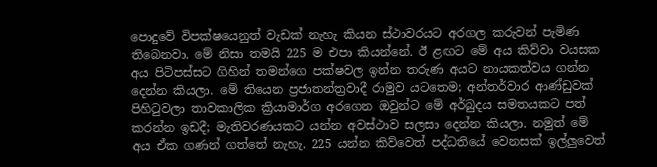පොදුවේ විපක්ෂයෙනුත් වැඩක් නැහැ කියන ස්ථාවරයට අරගල කරුවන් පැමිණ තිබෙනවා. මේ නිසා තමයි 225 ම එපා කියන්නේ. ඊ ළඟට මේ අය කිව්වා වයසක අය පිටිපස්සට ගිහින් තමන්ගෙ පක්ෂවල ඉන්න තරුණ අයට නායකත්වය ගන්න දෙන්න කියලා. මේ තියෙන ප්‍රජාතන්ත්‍රවාදී රාමුව යටතෙම; අන්තර්වාර ආණ්ඩුවක් පිහිටුවලා තාවකාලික ක්‍රියාමාර්ග අරගෙන ඔවුන්ට මේ අර්බුදය සමතයකට පත් කරන්න ඉඩදී; මැතිවරණයකට යන්න අවස්ථාව සලසා දෙන්න කියලා. නමුත් මේ අය ඒක ගණන් ගත්තේ නැහැ. 225 යන්න කිව්වෙත් පද්ධතියේ වෙනසක් ඉල්ලුවෙත්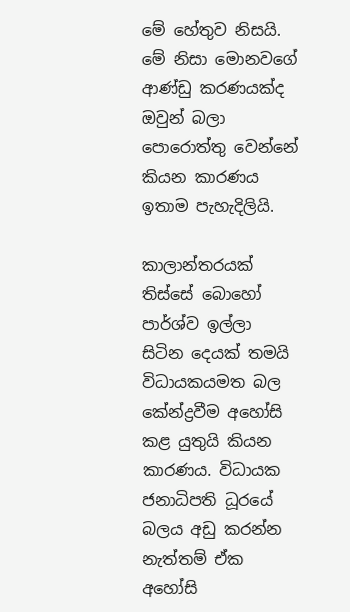මේ හේතුව නිසයි. මේ නිසා මොනවගේ ආණ්ඩු කරණයක්ද ඔවුන් බලා පොරොත්තු වෙන්නේ කියන කාරණය ඉතාම පැහැදිලියි.

කාලාන්තරයක් තිස්සේ බොහෝ පාර්ශ්ව ඉල්ලා සිටින දෙයක් තමයි විධායකයමත බල කේන්ද්‍රවීම අහෝසි කළ යුතුයි කියන කාරණය. විධායක ජනාධිපති ධූරයේ බලය අඩු කරන්න නැත්තම් ඒක අහෝසි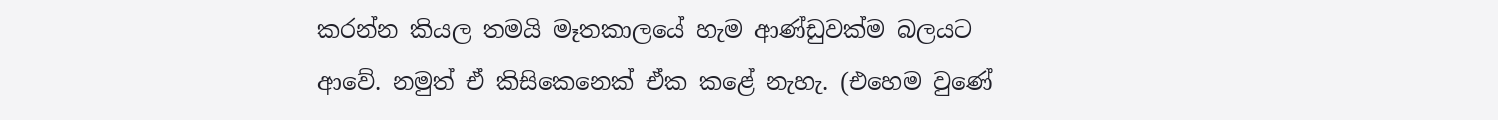කරන්න කියල තමයි මෑතකාලයේ හැම ආණ්ඩුවක්ම බලයට ආවේ. නමුත් ඒ කිසිකෙනෙක් ඒක කළේ නැහැ. (එහෙම වුණේ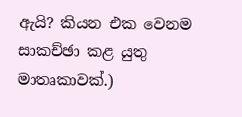ඇයි? කියන එක වෙනම සාකච්ඡා කළ යුතු මාතෘකාවක්.)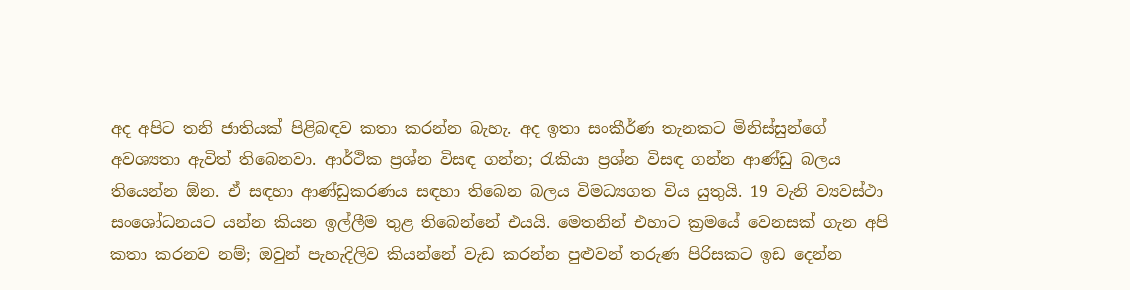අද අපිට තනි ජාතියක් පිළිබඳව කතා කරන්න බැහැ. අද ඉතා සංකීර්ණ තැනකට මිනිස්සුන්ගේ අවශ්‍යතා ඇවිත් තිබෙනවා. ආර්ථික ප්‍රශ්න විසඳ ගන්න; රැකියා ප්‍රශ්න විසඳ ගන්න ආණ්ඩු බලය තියෙන්න ඕන. ඒ සඳහා ආණ්ඩුකරණය සඳහා තිබෙන බලය විමධ්‍යගත විය යුතුයි. 19 වැනි ව්‍යවස්ථා සංශෝධනයට යන්න කියන ඉල්ලීම තුළ තිබෙන්නේ එයයි. මෙතනින් එහාට ක්‍රමයේ වෙනසක් ගැන අපි කතා කරනව නම්; ඔවුන් පැහැදිලිව කියන්නේ වැඩ කරන්න පුළුවන් තරුණ පිරිසකට ඉඩ දෙන්න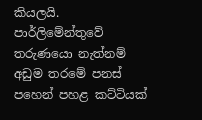කියලයි. පාර්ලිමේන්තුවේ තරුණයො නැත්නම් අඩුම තරමේ පනස් පහෙන් පහළ කට්ටියක්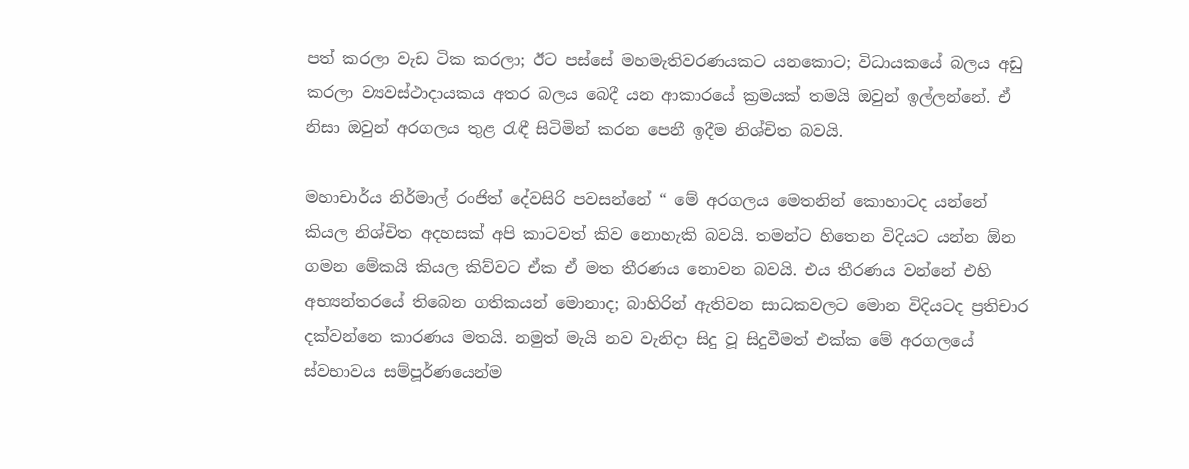පත් කරලා වැඩ ටික කරලා; ඊට පස්සේ මහමැතිවරණයකට යනකොට; විධායකයේ බලය අඩු කරලා ව්‍යවස්ථාදායකය අතර බලය බෙදී යන ආකාරයේ ක්‍රමයක් තමයි ඔවුන් ඉල්ලන්නේ. ඒ නිසා ඔවුන් අරගලය තුළ රැඳී සිටිමින් කරන පෙනී ඉදීම නිශ්චිත බවයි.

මහාචාර්ය නිර්මාල් රංජිත් දේවසිරි පවසන්නේ “ මේ අරගලය මෙතනින් කොහාටද යන්නේ කියල නිශ්චිත අදහසක් අපි කාටවත් කිව නොහැකි බවයි. තමන්ට හිතෙන විදියට යන්න ඕන ගමන මේකයි කියල කිව්වට ඒක ඒ මත තීරණය නොවන බවයි. එය තීරණය වන්නේ එහි අභ්‍යන්තරයේ තිබෙන ගතිකයන් මොනාද; බාහිරින් ඇතිවන සාධකවලට මොන විදියටද ප්‍රතිචාර දක්වන්නෙ කාරණය මතයි. නමුත් මැයි නව වැනිදා සිදු වූ සිදුවීමත් එක්ක මේ අරගලයේ ස්වභාවය සම්පූර්ණයෙන්ම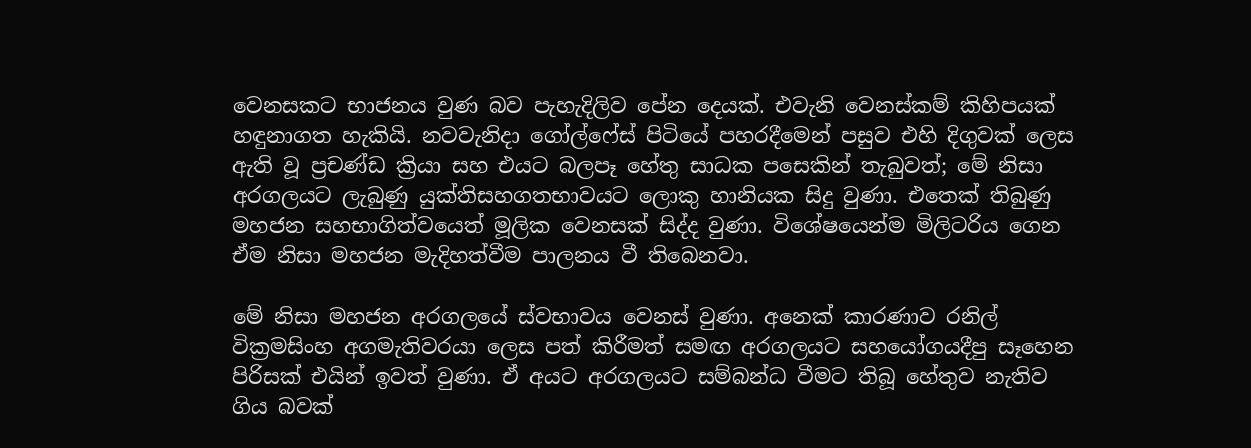වෙනසකට භාජනය වුණ බව පැහැදිලිව පේන දෙයක්. එවැනි වෙනස්කම් කිහිපයක් හඳුනාගත හැකියි. නවවැනිදා ගෝල්ෆේස් පිටියේ පහරදීමෙන් පසුව එහි දිගුවක් ලෙස ඇති වූ ප්‍රචණ්ඩ ක්‍රියා සහ එයට බලපෑ හේතු සාධක පසෙකින් තැබුවත්; මේ නිසා අරගලයට ලැබුණු යුක්තිසහගතභාවයට ලොකු හානියක සිදු වුණා. එතෙක් තිබුණු මහජන සහභාගිත්වයෙත් මූලික වෙනසක් සිද්ද වුණා. විශේෂයෙන්ම මිලිටරිය ගෙන ඒම නිසා මහජන මැදිහත්වීම පාලනය වී තිබෙනවා.

මේ නිසා මහජන අරගලයේ ස්වභාවය වෙනස් වුණා. අනෙක් කාරණාව රනිල් වික්‍රමසිංහ අගමැතිවරයා ලෙස පත් කිරීමත් සමඟ අරගලයට සහයෝගයදීපු සෑහෙන පිරිසක් එයින් ඉවත් වුණා. ඒ අයට අරගලයට සම්බන්ධ වීමට තිබූ හේතුව නැතිව ගිය බවක්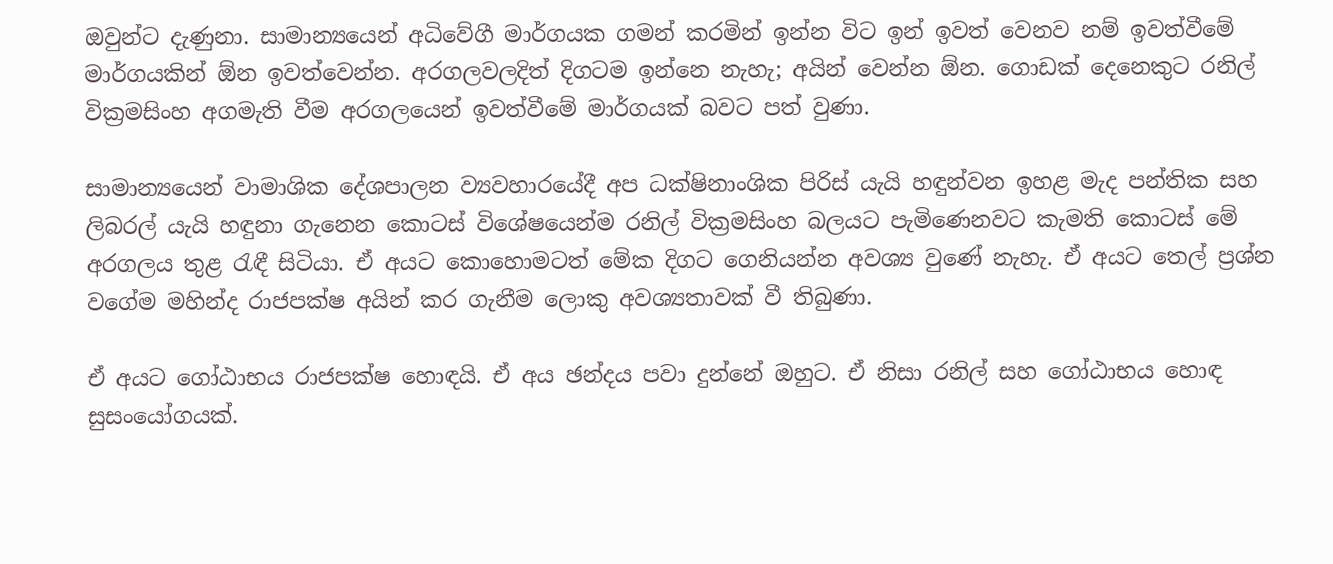ඔවුන්ට දැණුනා. සාමාන්‍යයෙන් අධිවේගී මාර්ගයක ගමන් කරමින් ඉන්න විට ඉන් ඉවත් වෙනව නම් ඉවත්වීමේ මාර්ගයකින් ඕන ඉවත්වෙන්න. අරගලවලදිත් දිගටම ඉන්නෙ නැහැ; අයින් වෙන්න ඕන. ගොඩක් දෙනෙකුට රනිල් වික්‍රමසිංහ අගමැති වීම අරගලයෙන් ඉවත්වීමේ මාර්ගයක් බවට පත් වුණා.

සාමාන්‍යයෙන් වාමාශික දේශපාලන ව්‍යවහාරයේදී අප ධක්ෂිනාංශික පිරිස් යැයි හඳුන්වන ඉහළ මැද පන්තික සහ ලිබරල් යැයි හඳුනා ගැනෙන කොටස් විශේෂයෙන්ම රනිල් වික්‍රමසිංහ බලයට පැමිණෙනවට කැමති කොටස් මේ අරගලය තුළ රැඳී සිටියා. ඒ අයට කොහොමටත් මේක දිගට ගෙනියන්න අවශ්‍ය වුණේ නැහැ. ඒ අයට තෙල් ප්‍රශ්න වගේම මහින්ද රාජපක්ෂ අයින් කර ගැනීම ලොකු අවශ්‍යතාවක් වී තිබුණා.

ඒ අයට ගෝඨාභය රාජපක්ෂ හොඳයි. ඒ අය ඡන්දය පවා දුන්නේ ඔහුට. ඒ නිසා රනිල් සහ ගෝඨාභය හොඳ සුසංයෝගයක්.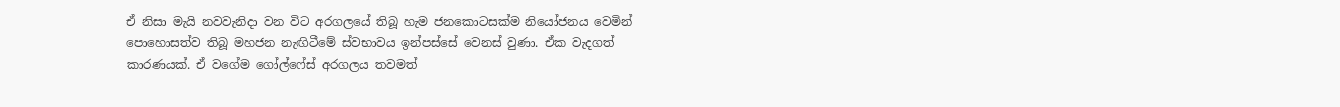ඒ නිසා මැයි නවවැනිදා වන විට අරගලයේ තිබූ හැම ජනකොටසක්ම නියෝජනය වෙමින් පොහොසත්ව තිබූ මහජන නැඟිටීමේ ස්වභාවය ඉන්පස්සේ වෙනස් වුණා. ඒක වැදගත් කාරණයක්. ඒ වගේම ගෝල්ෆේස් අරගලය තවමත්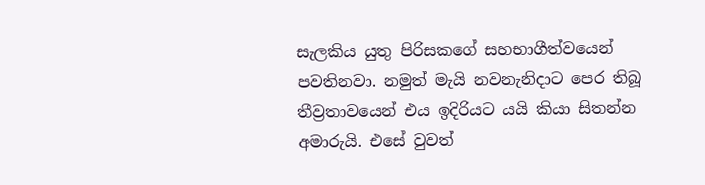සැලකිය යුතු පිරිසකගේ සහභාගීත්වයෙන් පවතිනවා. නමුත් මැයි නවනැනිදාට පෙර තිබූ තීව්‍රතාවයෙන් එය ඉදිරියට යයි කියා සිතන්න අමාරුයි. එසේ වුවත්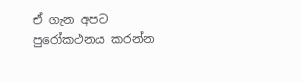ඒ ගැන අපට පුරෝකථනය කරන්න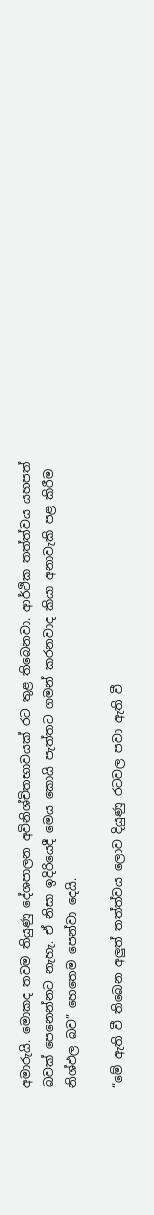අමාරුයි. මොකද තවම තියුණු දේශපාලන අවිනිශ්චිතභාවයක් රට තුළ තිබෙනවා. ආර්ථික තත්ත්වය යහපත් බවක් පෙනෙන්නට නැහැ. ඒ නිසා ඉදිරියෙදී මෙය කොයි පැත්තට ගමන් කරනවාද කියා අනාවැකි පළ කිරීම නිශ්ඵල බව” හෙතෙම පෙන්වා දෙයි.

“මේ ඇති වී තිබෙන අලුත් තත්ත්වය ලොව දියුණු රටවල පවා ඇති වී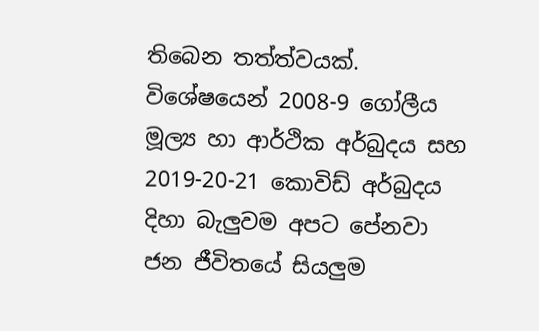තිබෙන තත්ත්වයක්. විශේෂයෙන් 2008-9 ගෝලීය මූල්‍ය හා ආර්ථික අර්බුදය සහ 2019-20-21 කොවිඩ් අර්බුදය දිහා බැලුවම අපට පේනවා ජන ජීවිතයේ සියලුම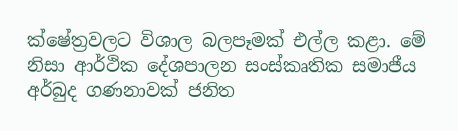ක්ෂේත්‍රවලට විශාල බලපෑමක් එල්ල කළා. මේ නිසා ආර්ථික දේශපාලන සංස්කෘතික සමාජීය අර්බුද ගණනාවක් ජනිත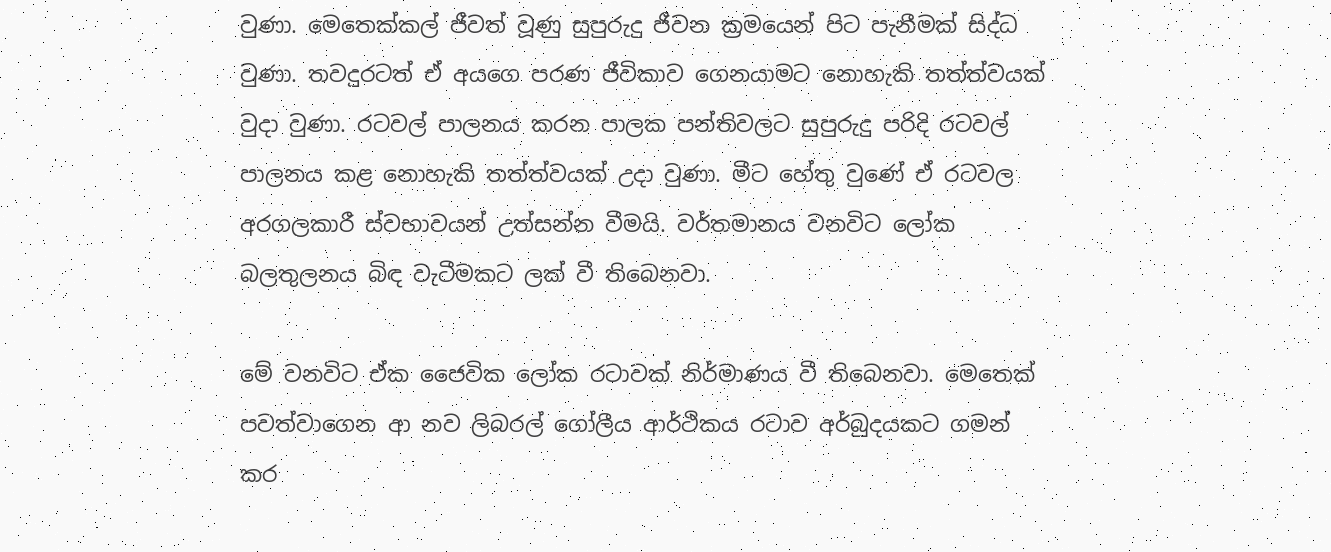වුණා. මෙතෙක්කල් ජීවත් වූණු සුපුරුදු ජීවන ක්‍රමයෙන් පිට පැනීමක් සිද්ධ වුණා. තවදුරටත් ඒ අයගෙ පරණ ජීවිකාව ගෙනයාමට නොහැකි තත්ත්වයක් වුදා වුණා. රටවල් පාලනය කරන පාලක පන්තිවලට සුපුරුදු පරිදි රටවල් පාලනය කළ නොහැකි තත්ත්වයක් උදා වුණා. මීට හේතු වුණේ ඒ රටවල අරගලකාරී ස්වභාවයන් උත්සන්න වීමයි. වර්තමානය වනවිට ලෝක බලතුලනය බිඳ වැටීමකට ලක් වී තිබෙනවා.

මේ වනවිට ඒක ජෛවික ලෝක රටාවක් නිර්මාණය වී තිබෙනවා. මෙතෙක් පවත්වාගෙන ආ නව ලිබරල් ගෝලීය ආර්ථිකය රටාව අර්බුදයකට ගමන් කර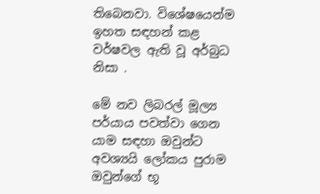තිබෙනවා. විශේෂයෙන්ම ඉහත සඳහන් කළ වර්ෂවල ඇති වූ අර්බුධ නිසා .

මේ නව ලිබරල් මූල්‍ය පර්යාය පවත්වා ගෙන යාම සඳහා ඔවුන්ට අවශ්‍යයි ලෝකය පුරාම ඔවුන්ගේ භූ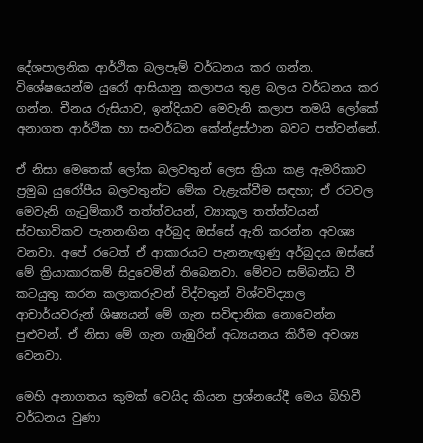දේශපාලනික ආර්ථික බලපෑම් වර්ධනය කර ගන්න. විශේෂයෙන්ම යුරෝ ආසියානු කලාපය තුළ බලය වර්ධනය කර ගන්න. චීනය රුසියාව, ඉන්දියාව මෙවැනි කලාප තමයි ලෝකේ අනාගත ආර්ථික හා සංවර්ධන කේන්ද්‍රස්ථාන බවට පත්වන්නේ.

ඒ නිසා මෙතෙක් ලෝක බලවතුන් ලෙස ක්‍රියා කළ ඇමරිකාව ප්‍රමුඛ යුරෝපීය බලවතුන්ට මේක වැළැක්වීම සඳහා; ඒ රටවල මෙවැනි ගැටුම්කාරී තත්ත්වයන්, ව්‍යාකූල තත්ත්වයන් ස්වභාවිකව පැනනඟින අර්බුද ඔස්සේ ඇති කරන්න අවශ්‍ය වනවා. අපේ රටෙත් ඒ ආකාරයට පැනනැඟුණු අර්බුදය ඔස්සේ මේ ක්‍රියාකාරකම් සිදුවෙමින් තිබෙනවා. මේවට සම්බන්ධ වී කටයුතු කරන කලාකරුවන් විද්වතුන් විශ්වවිද්‍යාල ආචාර්යවරුන් ශිෂ්‍යයන් මේ ගැන සවිඳානික නොවෙන්න පුළුවන්. ඒ නිසා මේ ගැන ගැඹුරින් අධ්‍යයනය කිරීම අවශ්‍ය වෙනවා.

මෙහි අනාගතය කුමක් වෙයිද කියන ප්‍රශ්නයේදී මෙය බිහිවී වර්ධනය වුණා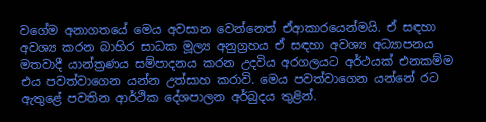වගේම අනාගතයේ මෙය අවසාන වෙන්නෙත් ඒආකාරයෙන්මයි. ඒ සඳහා අවශ්‍ය කරන බාහිර සාධක මූල්‍ය අනුග්‍රහය ඒ සඳහා අවශ්‍ය අධ්‍යාපනය මතවාදී යාන්ත්‍රණය සම්පාදනය කරන උදවිය අරගලයට අර්ථයක් එනකම්ම එය පවත්වාගෙන යන්න උත්සාහ කරාවි. මෙය පවත්වාගෙන යන්නේ රට ඇතුළේ පවතින ආර්ථික දේශපාලන අර්බුදය තුළින්.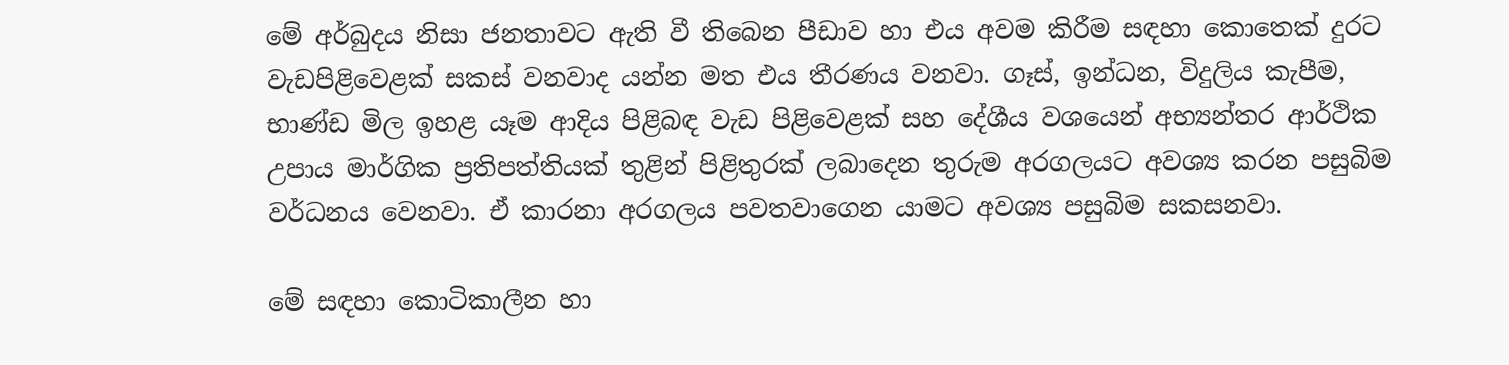මේ අර්බුදය නිසා ජනතාවට ඇති වී තිබෙන පීඩාව හා එය අවම කිරීම සඳහා කොතෙක් දුරට වැඩපිළිවෙළක් සකස් වනවාද යන්න මත එය තීරණය වනවා. ගෑස්, ඉන්ධන, විදුලිය කැපීම, භාණ්ඩ මිල ඉහළ යෑම ආදිය පිළිබඳ වැඩ පිළිවෙළක් සහ දේශීය වශයෙන් අභ්‍යන්තර ආර්ථික උපාය මාර්ගික ප්‍රතිපත්තියක් තුළින් පිළිතුරක් ලබාදෙන තුරුම අරගලයට අවශ්‍ය කරන පසුබිම වර්ධනය වෙනවා. ඒ කාරනා අරගලය පවතවාගෙන යාමට අවශ්‍ය පසුබිම සකසනවා.

මේ සඳහා කොටිකාලීන හා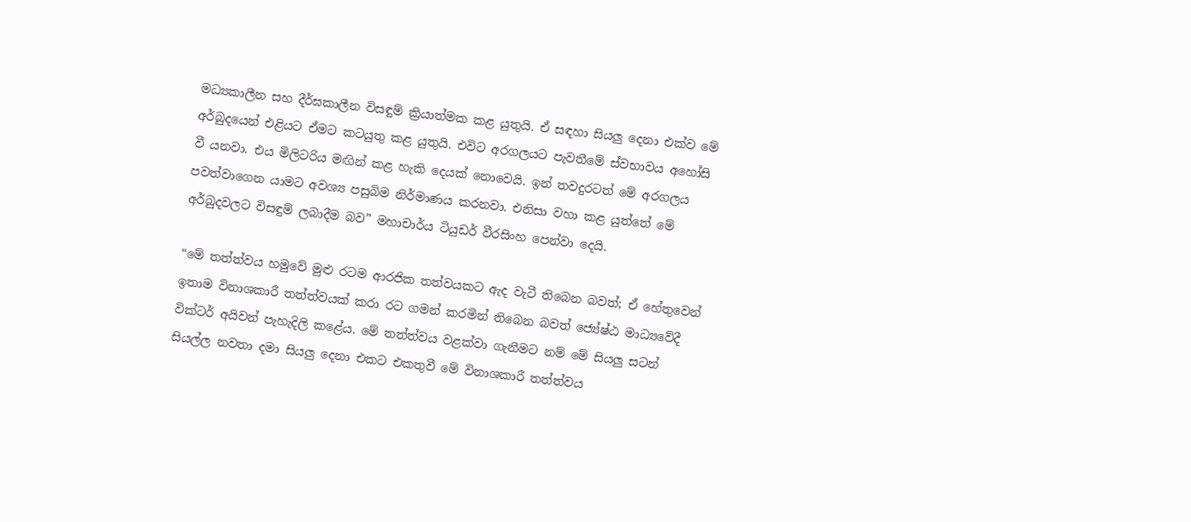මධ්‍යකාලීන සහ දීර්ඝකාලීන විසඳුම් ක්‍රියාත්මක කළ යුතුයි. ඒ සඳහා සියලු දෙනා එක්ව මේ අර්බුදයෙන් එළියට ඒමට කටයුතු කළ යුතුයි. එවිට අරගලයට පැවතීමේ ස්වභාවය අහෝසි වී යනවා. එය මිලිටරිය මඟින් කළ හැකි දෙයක් නොවෙයි. ඉන් තවදුරටත් මේ අරගලය පවත්වාගෙන යාමට අවශ්‍ය පසුබිම නිර්මාණය කරනවා. එනිසා වහා කළ යුත්තේ මේ අර්බුදවලට විසඳුම් ලබාදීම බව” මහාචාර්ය ටියුඩර් වීරසිංහ පෙන්වා දෙයි.

“මේ තත්ත්වය හමුවේ මුළු රටම ආරජික තත්වයකට ඇද වැටී තිබෙන බවත්; ඒ හේතුවෙන් ඉතාම විනාශකාරී තත්ත්වයක් කරා රට ගමන් කරමින් තිබෙන බවත් ජ්‍යේෂ්ඨ මාධ්‍යවේදී වික්ටර් අයිවන් පැහැදිලි කළේය. මේ තත්ත්වය වළක්වා ගැනීමට නම් මේ සියලු සටන් සියල්ල නවතා දමා සියලු දෙනා එකට එකතුවී මේ විනාශකාරී තත්ත්වය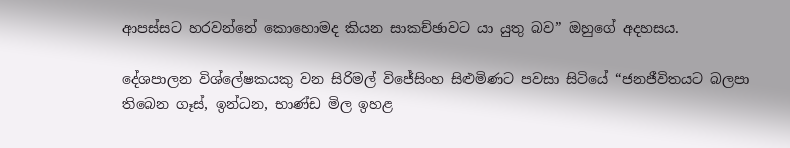ආපස්සට හරවන්නේ කොහොමද කියන සාකච්ඡාවට යා යුතු බව” ඔහුගේ අදහසය.

දේශපාලන විශ්ලේෂකයකු වන සිරිමල් විජේසිංහ සිළුමිණට පවසා සිටියේ “ජනජීවිතයට බලපා තිබෙන ගෑස්, ඉන්ධන, භාණ්ඩ මිල ඉහළ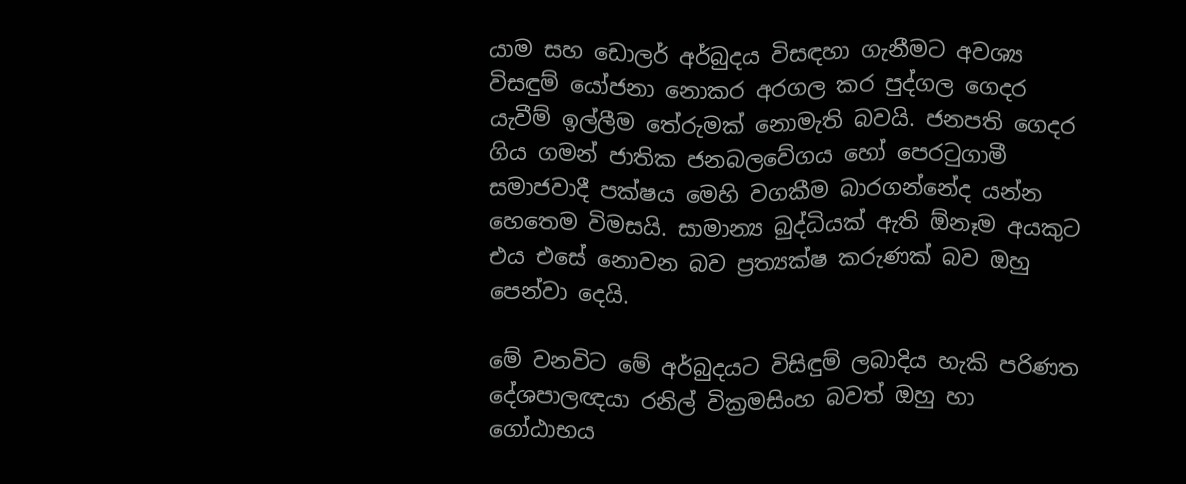යාම සහ ඩොලර් අර්බුදය විසඳහා ගැනීමට අවශ්‍ය විසඳුම් යෝජනා නොකර අරගල කර පුද්ගල ගෙදර යැවීම් ඉල්ලීම තේරුමක් නොමැති බවයි. ජනපති ගෙදර ගිය ගමන් ජාතික ජනබලවේගය හෝ පෙරටුගාමී සමාජවාදී පක්ෂය මෙහි වගකීම බාරගන්නේද යන්න හෙතෙම විමසයි. සාමාන්‍ය බුද්ධියක් ඇති ඕනෑම අයකුට එය එසේ නොවන බව ප්‍රත්‍යක්ෂ කරුණක් බව ඔහු පෙන්වා දෙයි.

මේ වනවිට මේ අර්බුදයට විසිඳුම් ලබාදිය හැකි පරිණත දේශපාලඥයා රනිල් වික්‍රමසිංහ බවත් ඔහු හා ගෝඨාභය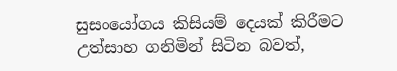සුසංයෝගය කිසියම් දෙයක් කිරීමට උත්සාහ ගනිමින් සිටින බවත්,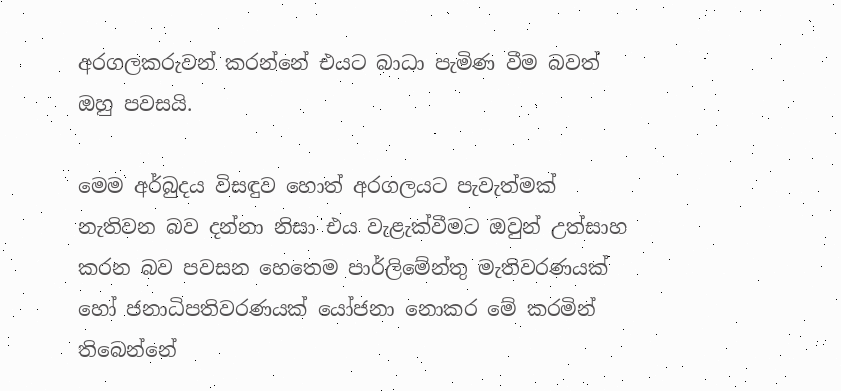අරගලකරුවන් කරන්නේ එයට බාධා පැමිණ වීම බවත් ඔහු පවසයි.

මෙම අර්බුදය විසඳුව හොත් අරගලයට පැවැත්මක් නැතිවන බව දන්නා නිසා එය වැළැක්වීමට ඔවුන් උත්සාහ කරන බව පවසන හෙතෙම පාර්ලිමේන්තු මැතිවරණයක් හෝ ජනාධිපතිවරණයක් යෝජනා නොකර මේ කරමින් තිබෙන්නේ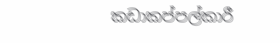කඩාකප්පල්කාරී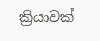ක්‍රියාවක්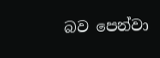බව පෙන්වා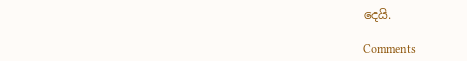දෙයි.

Comments